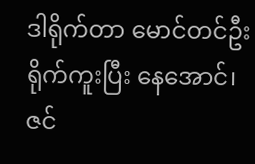ဒါရိုက်တာ မောင်တင်ဦး ရိုက်ကူးပြီး နေအောင်၊ ဇင်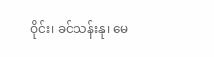ဝိုင်း၊ ခင်သန်းနု၊ မေ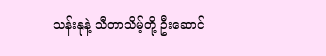သန်းနုနဲ့ သီတာသိမ့်တို့ ဦးဆောင်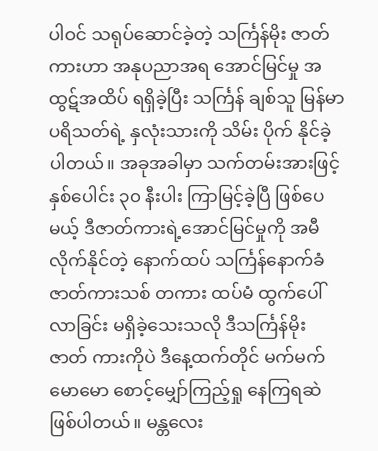ပါဝင် သရုပ်ဆောင်ခဲ့တဲ့ သင်္ကြန်မိုး ဇာတ်ကားဟာ အနုပညာအရ အောင်မြင်မှု အထွဋ်အထိပ် ရရှိခဲ့ပြီး သင်္ကြန် ချစ်သူ မြန်မာပရိသတ်ရဲ့ နှလုံးသားကို သိမ်း ပိုက် နိုင်ခဲ့ပါတယ်။ အခုအခါမှာ သက်တမ်းအားဖြင့် နှစ်ပေါင်း ၃၀ နီးပါး ကြာမြင့်ခဲ့ပြီ ဖြစ်ပေမယ့် ဒီဇာတ်ကားရဲ့အောင်မြင်မှုကို အမီ လိုက်နိုင်တဲ့ နောက်ထပ် သင်္ကြန်နောက်ခံ ဇာတ်ကားသစ် တကား ထပ်မံ ထွက်ပေါ်လာခြင်း မရှိခဲ့သေးသလို ဒီသင်္ကြန်မိုး ဇာတ် ကားကိုပဲ ဒီနေ့ထက်တိုင် မက်မက်မောမော စောင့်မျှော်ကြည့်ရှု နေကြရဆဲ ဖြစ်ပါတယ်။ မန္တလေး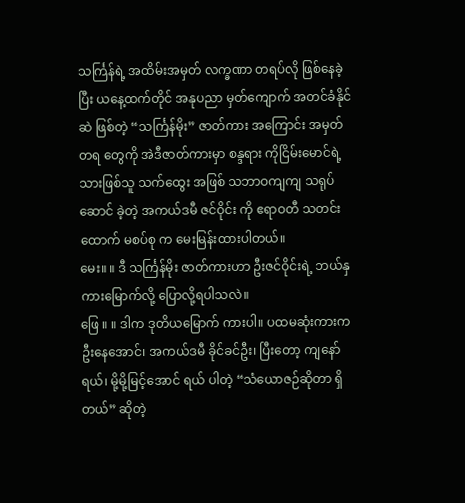သင်္ကြန်ရဲ့ အထိမ်းအမှတ် လက္ခဏာ တရပ်လို ဖြစ်နေခဲ့ပြီး ယနေ့ထက်တိုင် အနုပညာ မှတ်ကျောက် အတင်ခံနိုင်ဆဲ ဖြစ်တဲ့ “သင်္ကြန်မိုး” ဇာတ်ကား အကြောင်း အမှတ်တရ တွေကို အဲဒီဇာတ်ကားမှာ စန္ဒရား ကိုငြိမ်းမောင်ရဲ့ သားဖြစ်သူ သက်ထွေး အဖြစ် သဘာဝကျကျ သရုပ်ဆောင် ခဲ့တဲ့ အကယ်ဒမီ ဇင်ဝိုင်း ကို ဧရာဝတီ သတင်းထောက် မစပ်စု က မေးမြန်းထားပါတယ်။
မေး။ ။ ဒီ သင်္ကြန်မိုး ဇာတ်ကားဟာ ဦးဇင်ဝိုင်းရဲ့ ဘယ်နှကားမြောက်လို့ ပြောလို့ရပါသလဲ။
ဖြေ ။ ။ ဒါက ဒုတိယမြောက် ကားပါ။ ပထမဆုံးကားက ဦးနေအောင်၊ အကယ်ဒမီ ခိုင်ခင်ဦး၊ ပြီးတော့ ကျနော်ရယ်၊ မို့မို့မြင့်အောင် ရယ် ပါတဲ့ “သံယောဇဉ်ဆိုတာ ရှိတယ်” ဆိုတဲ့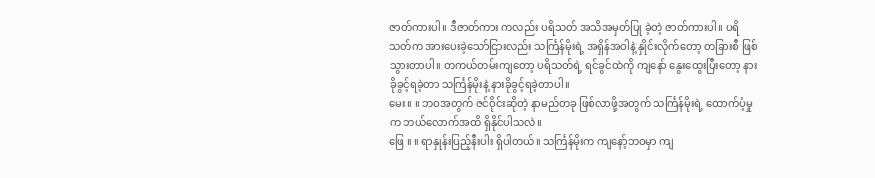ဇာတ်ကားပါ။ ဒီဇာတ်ကား ကလည်း ပရိသတ် အသိအမှတ်ပြု ခဲ့တဲ့ ဇာတ်ကားပါ။ ပရိသတ်က အားပေးခဲ့သော်ငြားလည်း သင်္ကြန်မိုးရဲ့ အရှိန်အဝါနဲ့ နှိုင်းလိုက်တော့ တခြားစီ ဖြစ်သွားတာပါ။ တကယ်တမ်းကျတော့ ပရိသတ်ရဲ့ ရင်ခွင်ထဲကို ကျနော် နွေးထွေးပြီးတော့ နားခိုခွင့်ရခဲ့တာ သင်္ကြန်မိုးနဲ့ နားခိုခွင့်ရခဲ့တာပါ။
မေး။ ။ ဘဝအတွက် ဇင်ဝိုင်းဆိုတဲ့ နာမည်တခု ဖြစ်လာဖို့အတွက် သင်္ကြန်မိုးရဲ့ ထောက်ပံ့မှုက ဘယ်လောက်အထိ ရှိနိုင်ပါသလဲ။
ဖြေ ။ ။ ရာနှုန်းပြည့်နီးပါး ရှိပါတယ်။ သင်္ကြန်မိုးက ကျနော့်ဘဝမှာ ကျ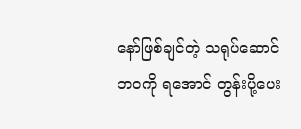နော်ဖြစ်ချင်တဲ့ သရုပ်ဆောင်ဘဝကို ရအောင် တွန်းပို့ပေး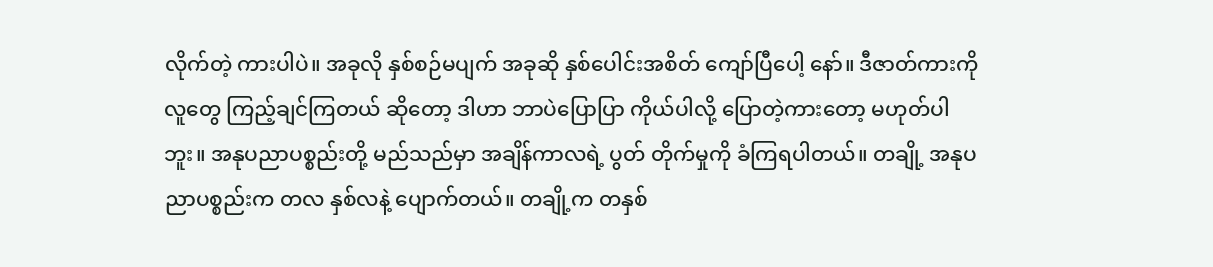လိုက်တဲ့ ကားပါပဲ။ အခုလို နှစ်စဉ်မပျက် အခုဆို နှစ်ပေါင်းအစိတ် ကျော်ပြီပေါ့ နော်။ ဒီဇာတ်ကားကို လူတွေ ကြည့်ချင်ကြတယ် ဆိုတော့ ဒါဟာ ဘာပဲပြောပြာ ကိုယ်ပါလို့ ပြောတဲ့ကားတော့ မဟုတ်ပါဘူး။ အနုပညာပစ္စည်းတို့ မည်သည်မှာ အချိန်ကာလရဲ့ ပွတ် တိုက်မှုကို ခံကြရပါတယ်။ တချို့ အနုပညာပစ္စည်းက တလ နှစ်လနဲ့ ပျောက်တယ်။ တချို့က တနှစ်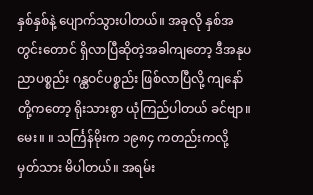နှစ်နှစ်နဲ့ ပျောက်သွားပါတယ်။ အခုလို နှစ်အတွင်းတောင် ရှိလာပြီဆိုတဲ့အခါကျတော့ ဒီအနုပညာပစ္စည်း ဂန္ထဝင်ပစ္စည်း ဖြစ်လာပြီလို့ ကျနော်တို့ကတော့ ရိုးသားစွာ ယုံကြည်ပါတယ် ခင်ဗျာ။
မေး။ ။ သင်္ကြန်မိုးက ၁၉၈၄ ကတည်းကလို့ မှတ်သား မိပါတယ်။ အရမ်း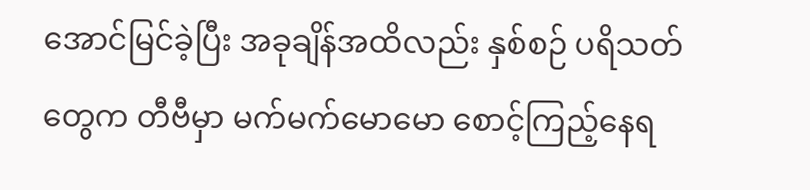အောင်မြင်ခဲ့ပြီး အခုချိန်အထိလည်း နှစ်စဉ် ပရိသတ်တွေက တီဗီမှာ မက်မက်မောမော စောင့်ကြည့်နေရ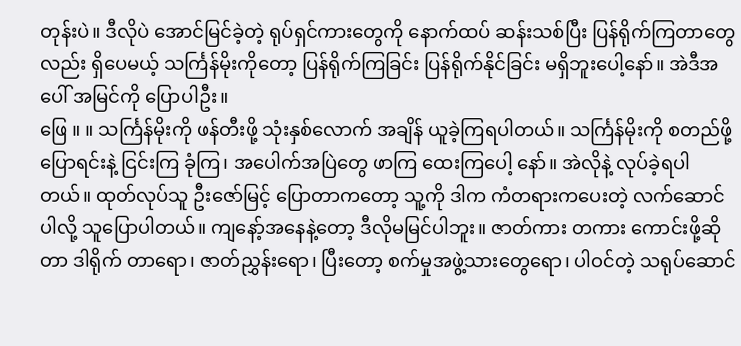တုန်းပဲ။ ဒီလိုပဲ အောင်မြင်ခဲ့တဲ့ ရုပ်ရှင်ကားတွေကို နောက်ထပ် ဆန်းသစ်ပြီး ပြန်ရိုက်ကြတာတွေလည်း ရှိပေမယ့် သင်္ကြန်မိုးကိုတော့ ပြန်ရိုက်ကြခြင်း ပြန်ရိုက်နိုင်ခြင်း မရှိဘူးပေါ့နော်။ အဲဒီအပေါ် အမြင်ကို ပြောပါဦး။
ဖြေ ။ ။ သင်္ကြန်မိုးကို ဖန်တီးဖို့ သုံးနှစ်လောက် အချိန် ယူခဲ့ကြရပါတယ်။ သင်္ကြန်မိုးကို စတည်ဖို့ ပြောရင်းနဲ့ ငြင်းကြ ခုံကြ၊ အပေါက်အပြဲတွေ ဖာကြ ထေးကြပေါ့ နော်။ အဲလိုနဲ့ လုပ်ခဲ့ရပါတယ်။ ထုတ်လုပ်သူ ဦးဇော်မြင့် ပြောတာကတော့ သူ့ကို ဒါက ကံတရားကပေးတဲ့ လက်ဆောင်ပါလို့ သူပြောပါတယ်။ ကျနော့်အနေနဲ့တော့ ဒီလိုမမြင်ပါဘူး။ ဇာတ်ကား တကား ကောင်းဖို့ဆိုတာ ဒါရိုက် တာရော၊ ဇာတ်ညွှန်းရော၊ ပြီးတော့ စက်မှုအဖွဲ့သားတွေရော၊ ပါဝင်တဲ့ သရုပ်ဆောင်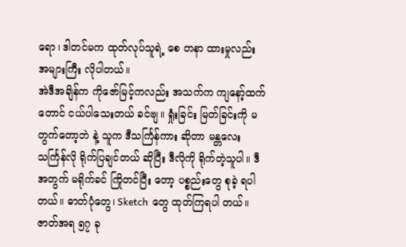ရော၊ ဒါတင်မက ထုတ်လုပ်သူရဲ့ စေ တနာ ထားမှုလည်း အများကြီး လိုပါတယ်။
အဲဒီအချိန်က ကိုဇော်မြင့်ကလည်း အသက်က ကျနော့်ထက်တောင် ငယ်ပါသေးတယ် ခင်ဗျ။ ရှုံးခြင်း မြတ်ခြင်းကို မတွက်တော့ဘဲ နဲ့ သူက ဒီသင်္ကြန်ကား ဆိုတာ မန္တလေးသင်္ကြန်လို ရိုက်ပြချင်တယ် ဆိုပြီး ဒီလိုကို ရိုက်တဲ့သူပါ။ ဒီ အတွက် မရိုက်ခင် ကြိုတင်ပြီး တော့ ပစ္စည်းတွေ စုခဲ့ ရပါတယ်။ ဓာတ်ပုံတွေ၊ Sketch တွေ ထုတ်ကြရပါ တယ်။ ဇာတ်အရ ၅၇ ခု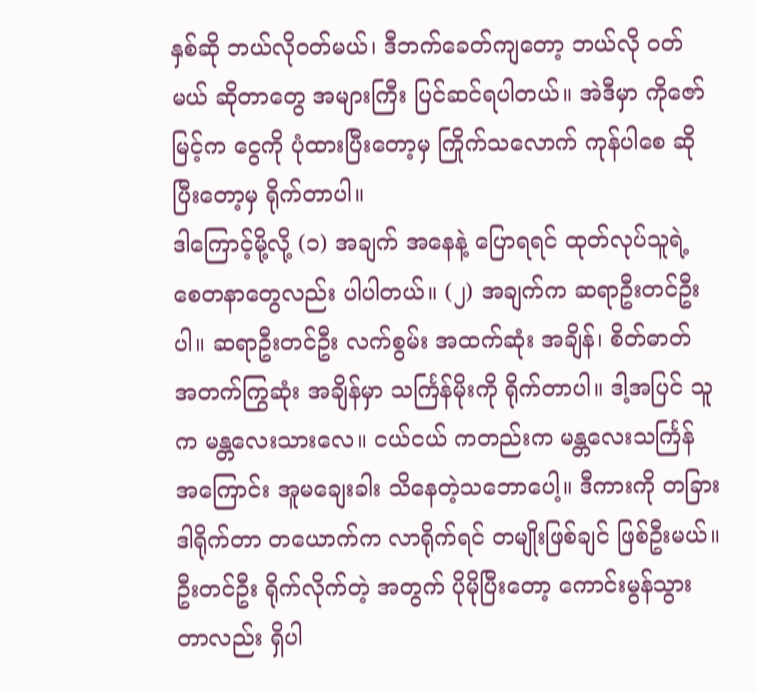နှစ်ဆို ဘယ်လိုဝတ်မယ်၊ ဒီဘက်ခေတ်ကျတော့ ဘယ်လို ဝတ်မယ် ဆိုတာတွေ အများကြီး ပြင်ဆင်ရပါတယ်။ အဲဒီမှာ ကိုဇော်မြင့်က ငွေကို ပုံထားပြီးတော့မှ ကြိုက်သလောက် ကုန်ပါစေ ဆိုပြီးတော့မှ ရိုက်တာပါ။
ဒါကြောင့်မို့လို့ (၁) အချက် အနေနဲ့ ပြောရရင် ထုတ်လုပ်သူရဲ့ စေတနာတွေလည်း ပါပါတယ်။ (၂) အချက်က ဆရာဦးတင်ဦးပါ။ ဆရာဦးတင်ဦး လက်စွမ်း အထက်ဆုံး အချိန်၊ စိတ်ဓာတ် အတက်ကြွဆုံး အချိန်မှာ သင်္ကြန်မိုးကို ရိုက်တာပါ။ ဒါ့အပြင် သူက မန္တလေးသားလေ။ ငယ်ငယ် ကတည်းက မန္တလေးသင်္ကြန် အကြောင်း အူမချေးခါး သိနေတဲ့သဘောပေါ့။ ဒီကားကို တခြား ဒါရိုက်တာ တယောက်က လာရိုက်ရင် တမျိုးဖြစ်ချင် ဖြစ်ဦးမယ်။ ဦးတင်ဦး ရိုက်လိုက်တဲ့ အတွက် ပိုမိုပြီးတော့ ကောင်းမွန်သွားတာလည်း ရှိပါ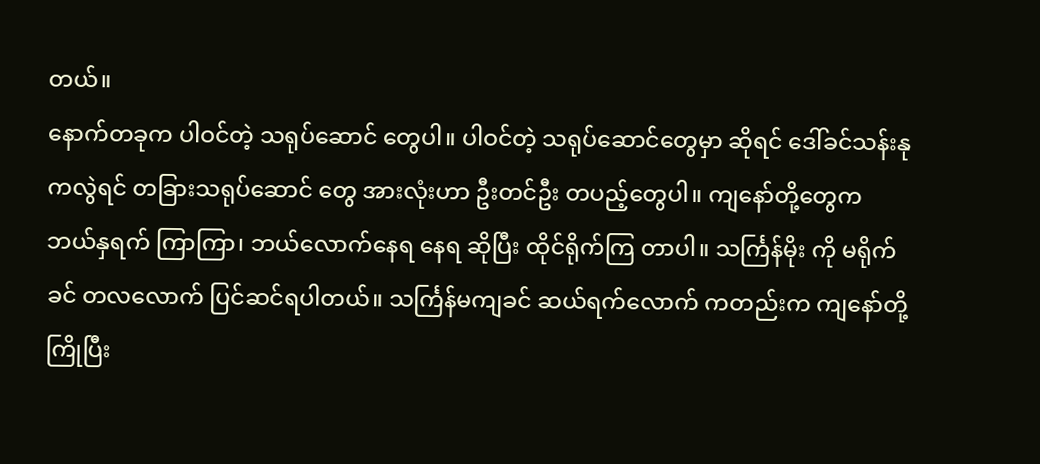တယ်။
နောက်တခုက ပါဝင်တဲ့ သရုပ်ဆောင် တွေပါ။ ပါဝင်တဲ့ သရုပ်ဆောင်တွေမှာ ဆိုရင် ဒေါ်ခင်သန်းနုကလွဲရင် တခြားသရုပ်ဆောင် တွေ အားလုံးဟာ ဦးတင်ဦး တပည့်တွေပါ။ ကျနော်တို့တွေက ဘယ်နှရက် ကြာကြာ၊ ဘယ်လောက်နေရ နေရ ဆိုပြီး ထိုင်ရိုက်ကြ တာပါ။ သင်္ကြန်မိုး ကို မရိုက်ခင် တလလောက် ပြင်ဆင်ရပါတယ်။ သင်္ကြန်မကျခင် ဆယ်ရက်လောက် ကတည်းက ကျနော်တို့ ကြိုပြီး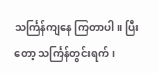သင်္ကြန်ကျနေ ကြတာပါ။ ပြီးတော့ သင်္ကြန်တွင်းရက်၊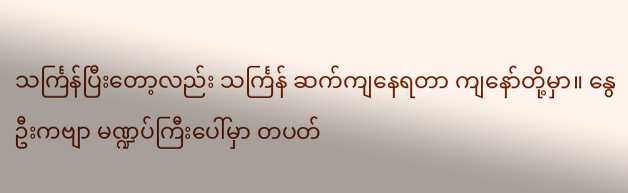သင်္ကြန်ပြီးတော့လည်း သင်္ကြန် ဆက်ကျနေရတာ ကျနော်တို့မှာ။ နွေဦးကဗျာ မဏ္ဍပ်ကြီးပေါ်မှာ တပတ်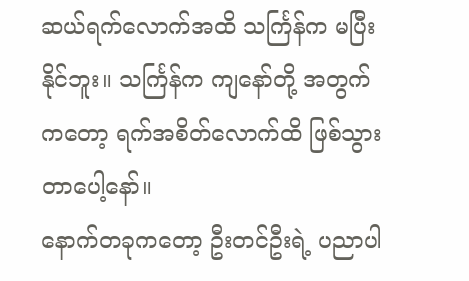ဆယ်ရက်လောက်အထိ သင်္ကြန်က မပြီးနိုင်ဘူး။ သင်္ကြန်က ကျနော်တို့ အတွက်ကတော့ ရက်အစိတ်လောက်ထိ ဖြစ်သွားတာပေါ့နော်။
နောက်တခုကတော့ ဦးတင်ဦးရဲ့ ပညာပါ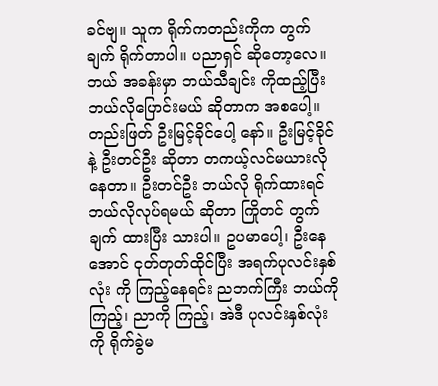ခင်ဗျ။ သူက ရိုက်ကတည်းကိုက တွက်ချက် ရိုက်တာပါ။ ပညာရှင် ဆိုတော့လေ။ ဘယ် အခန်းမှာ ဘယ်သီချင်း ကိုထည့်ပြီး ဘယ်လိုပြောင်းမယ် ဆိုတာက အစပေါ့။ တည်းဖြတ် ဦးမြင့်ခိုင်ပေါ့ နော်။ ဦးမြင့်ခိုင် နဲ့ ဦးတင်ဦး ဆိုတာ တကယ့်လင်မယားလို နေတာ။ ဦးတင်ဦး ဘယ်လို ရိုက်ထားရင် ဘယ်လိုလုပ်ရမယ် ဆိုတာ ကြိုတင် တွက်ချက် ထားပြီး သားပါ။ ဥပမာပေါ့၊ ဦးနေအောင် ငုတ်တုတ်ထိုင်ပြီး အရက်ပုလင်းနှစ်လုံး ကို ကြည့်နေရင်း ညဘက်ကြီး ဘယ်ကိုကြည့်၊ ညာကို ကြည့်၊ အဲဒီ ပုလင်းနှစ်လုံးကို ရိုက်ခွဲမ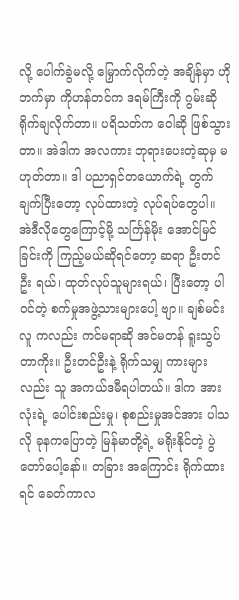လို့ ပေါက်ခွဲမလို့ မြှောက်လိုက်တဲ့ အချိန်မှာ ဟိုဘက်မှာ ကိုဟန်တင်က ဒရမ်ကြီးကို ဂွမ်းဆို ရိုက်ချလိုက်တာ။ ပရိသတ်က ဝေါဆို ဖြစ်သွားတာ။ အဲဒါက အလကား ဘုရားပေးတဲ့ဆုမှ မဟုတ်တာ။ ဒါ ပညာရှင်တယောက်ရဲ့ တွက်ချက်ပြီးတော့ လုပ်ထားတဲ့ လုပ်ရပ်တွေပါ။
အဲဒီလိုတွေကြောင့်မို့ သင်္ကြန်မိုး အောင်မြင်ခြင်းကို ကြည့်မယ်ဆိုရင်တော့ ဆရာ ဦးတင်ဦး ရယ်၊ ထုတ်လုပ်သူများရယ်၊ ပြီးတော့ ပါဝင်တဲ့ စက်မှုအဖွဲ့သားများပေါ့ ဗျာ။ ချစ်မင်းလူ ကလည်း ကင်မရာဆို အင်မတန် ရူးသွပ်တာကိုး။ ဦးတင်ဦးနဲ့ ရိုက်သမျှ ကားများလည်း သူ အကယ်ဒမီရပါတယ်။ ဒါက အားလုံးရဲ့ ပေါင်းစည်းမှု၊ စုစည်းမှုအင်အား ပါသလို ခုနကပြောတဲ့ မြန်မာတို့ရဲ့ မရိုးနိုင်တဲ့ ပွဲတော်ပေါ့နော်။ တခြား အကြောင်း ရိုက်ထားရင် ခေတ်ကာလ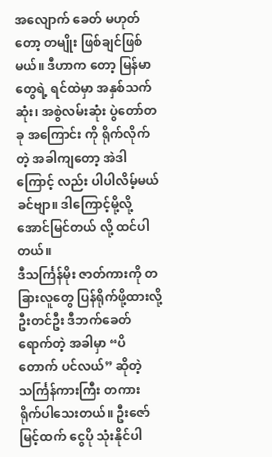အလျောက် ခေတ် မဟုတ်တော့ တမျိုး ဖြစ်ချင်ဖြစ်မယ်။ ဒီဟာက တော့ မြန်မာတွေရဲ့ ရင်ထဲမှာ အနှစ်သက်ဆုံး၊ အစွဲလမ်းဆုံး ပွဲတော်တခု အကြောင်း ကို ရိုက်လိုက်တဲ့ အခါကျတော့ အဲဒါကြောင့် လည်း ပါပါလိမ့်မယ် ခင်ဗျာ။ ဒါကြောင့်မို့လို့ အောင်မြင်တယ် လို့ ထင်ပါတယ်။
ဒီသင်္ကြန်မိုး ဇာတ်ကားကို တခြားလူတွေ ပြန်ရိုက်ဖို့ထားလို့ ဦးတင်ဦး ဒီဘက်ခေတ် ရောက်တဲ့ အခါမှာ “ပိတောက် ပင်လယ်” ဆိုတဲ့ သင်္ကြန်ကားကြီး တကား ရိုက်ပါသေးတယ်။ ဦးဇော်မြင့်ထက် ငွေပို သုံးနိုင်ပါ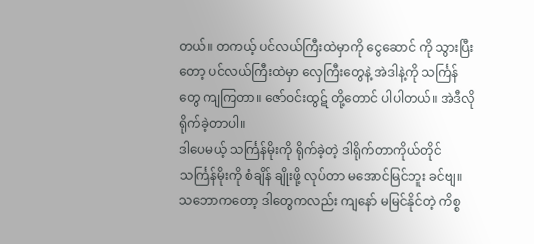တယ်။ တကယ့် ပင်လယ်ကြီးထဲမှာကို ငွေဆောင် ကို သွားပြီးတော့ ပင်လယ်ကြီးထဲမှာ လှေကြီးတွေနဲ့ အဲဒါနဲ့ကို သင်္ကြန်တွေ ကျကြတာ။ ဇော်ဝင်းထွဋ် တို့တောင် ပါပါတယ်။ အဲဒီလိုရိုက်ခဲ့တာပါ။
ဒါပေမယ့် သင်္ကြန်မိုးကို ရိုက်ခဲ့တဲ့ ဒါရိုက်တာကိုယ်တိုင် သင်္ကြန်မိုးကို စံချိန် ချိုးဖို့ လုပ်တာ မအောင်မြင်ဘူး ခင်ဗျ။ သဘောကတော့ ဒါတွေကလည်း ကျနော် မမြင်နိုင်တဲ့ ကိစ္စ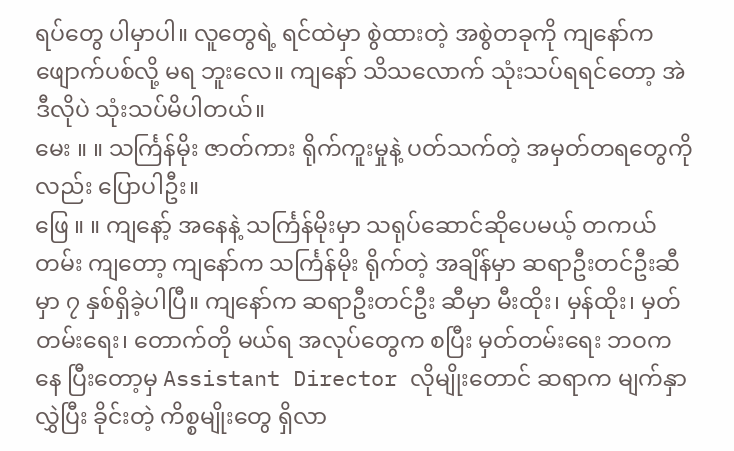ရပ်တွေ ပါမှာပါ။ လူတွေရဲ့ ရင်ထဲမှာ စွဲထားတဲ့ အစွဲတခုကို ကျနော်က ဖျောက်ပစ်လို့ မရ ဘူးလေ။ ကျနော် သိသလောက် သုံးသပ်ရရင်တော့ အဲဒီလိုပဲ သုံးသပ်မိပါတယ်။
မေး ။ ။ သင်္ကြန်မိုး ဇာတ်ကား ရိုက်ကူးမှုနဲ့ ပတ်သက်တဲ့ အမှတ်တရတွေကိုလည်း ပြောပါဦး။
ဖြေ ။ ။ ကျနော့် အနေနဲ့ သင်္ကြန်မိုးမှာ သရုပ်ဆောင်ဆိုပေမယ့် တကယ်တမ်း ကျတော့ ကျနော်က သင်္ကြန်မိုး ရိုက်တဲ့ အချိန်မှာ ဆရာဦးတင်ဦးဆီမှာ ၇ နှစ်ရှိခဲ့ပါပြီ။ ကျနော်က ဆရာဦးတင်ဦး ဆီမှာ မီးထိုး၊ မှန်ထိုး၊ မှတ်တမ်းရေး၊ တောက်တို မယ်ရ အလုပ်တွေက စပြီး မှတ်တမ်းရေး ဘဝကနေ ပြီးတော့မှ Assistant Director လိုမျိုးတောင် ဆရာက မျက်နှာလွှဲပြီး ခိုင်းတဲ့ ကိစ္စမျိုးတွေ ရှိလာ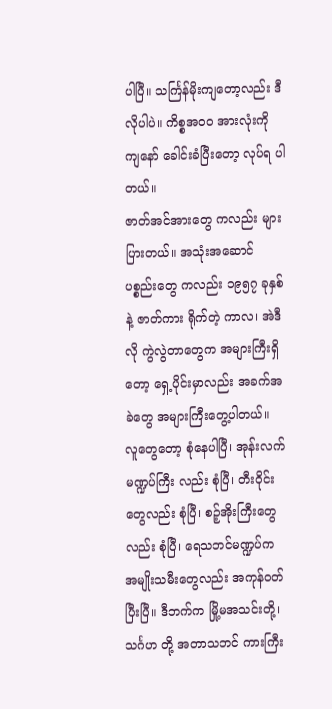ပါပြီ။ သင်္ကြန်မိုးကျတော့လည်း ဒီလိုပါပဲ။ ကိစ္စအဝ၀ အားလုံးကို ကျနော် ခေါင်းခံပြီးတော့ လုပ်ရ ပါတယ်။
ဇာတ်အင်အားတွေ ကလည်း များပြားတယ်။ အသုံးအဆောင် ပစ္စည်းတွေ ကလည်း ၁၉၅၇ ခုနှစ်နဲ့ ဇာတ်ကား ရိုက်တဲ့ ကာလ၊ အဲဒီလို ကွဲလွဲတာတွေက အများကြီးရှိတော့ ရှေ့ပိုင်းမှာလည်း အခက်အခဲတွေ အများကြီးတွေ့ပါတယ်။ လူတွေတော့ စုံနေပါပြီ၊ အုန်းလက် မဏ္ဍပ်ကြီး လည်း စုံပြီ၊ တီးဝိုင်းတွေလည်း စုံပြီ၊ စဉ့်အိုးကြီးတွေလည်း စုံပြီ၊ ရေသဘင်မဏ္ဍပ်က အမျိုးသမီးတွေလည်း အကုန်ဝတ်ပြီးပြီ။ ဒီဘက်က မြို့မအသင်းတို့၊ သင်္ဂဟ တို့ အတာသဘင် ကားကြီး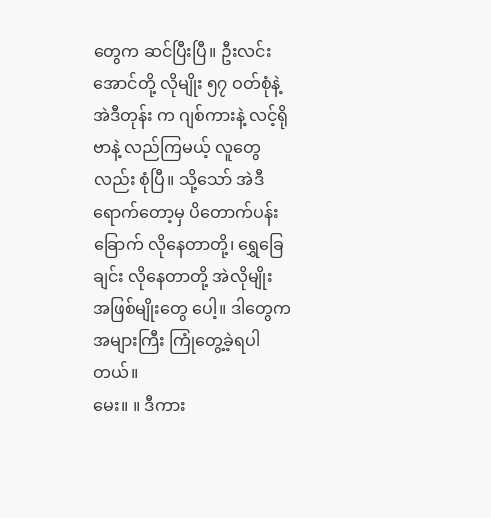တွေက ဆင်ပြီးပြီ။ ဦးလင်းအောင်တို့ လိုမျိုး ၅၇ ဝတ်စုံနဲ့ အဲဒီတုန်း က ဂျစ်ကားနဲ့ လင့်ရိုဗာနဲ့ လည်ကြမယ့် လူတွေလည်း စုံပြီ။ သို့သော် အဲဒီရောက်တော့မှ ပိတောက်ပန်းခြောက် လိုနေတာတို့၊ ရွှေခြေချင်း လိုနေတာတို့ အဲလိုမျိုး အဖြစ်မျိုးတွေ ပေါ့။ ဒါတွေက အများကြီး ကြုံတွေ့ခဲ့ရပါတယ်။
မေး။ ။ ဒီကား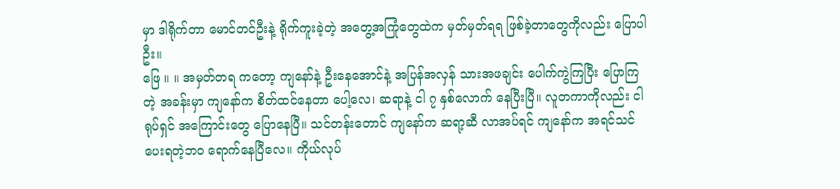မှာ ဒါရိုက်တာ မောင်တင်ဦးနဲ့ ရိုက်ကူးခဲ့တဲ့ အတွေ့အကြုံတွေထဲက မှတ်မှတ်ရရ ဖြစ်ခဲ့တာတွေကိုလည်း ပြောပါဦး။
ဖြေ ။ ။ အမှတ်တရ ကတော့ ကျနော်နဲ့ ဦးနေအောင်နဲ့ အပြန်အလှန် သားအဖချင်း ပေါက်ကွဲကြပြီး ပြောကြတဲ့ အခန်းမှာ ကျနော်က စိတ်ထင်နေတာ ပေါ့လေ၊ ဆရာနဲ့ ငါ ၇ နှစ်လောက် နေပြီးပြီ။ လူတကာကိုလည်း ငါ ရုပ်ရှင် အကြောင်းတွေ ပြောနေပြီ။ သင်တန်းတောင် ကျနော်က ဆရာ့ဆီ လာအပ်ရင် ကျနော်က အရင်သင်ပေးရတဲ့ဘဝ ရောက်နေပြီလေ။ ကိုယ်လုပ်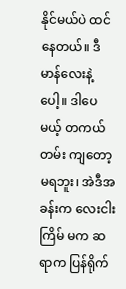နိုင်မယ်ပဲ ထင် နေတယ်။ ဒီမာန်လေးနဲ့ပေါ့။ ဒါပေမယ့် တကယ်တမ်း ကျတော့ မရဘူး၊ အဲဒီအခန်းက လေးငါးကြိမ် မက ဆရာက ပြန်ရိုက်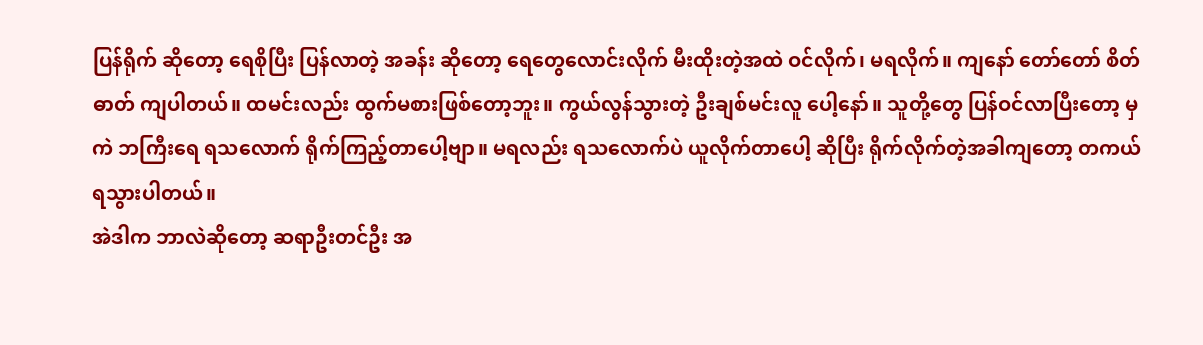ပြန်ရိုက် ဆိုတော့ ရေစိုပြီး ပြန်လာတဲ့ အခန်း ဆိုတော့ ရေတွေလောင်းလိုက် မီးထိုးတဲ့အထဲ ဝင်လိုက်၊ မရလိုက်။ ကျနော် တော်တော် စိတ် ဓာတ် ကျပါတယ်။ ထမင်းလည်း ထွက်မစားဖြစ်တော့ဘူး။ ကွယ်လွန်သွားတဲ့ ဦးချစ်မင်းလူ ပေါ့နော်။ သူတို့တွေ ပြန်ဝင်လာပြီးတော့ မှ ကဲ ဘကြီးရေ ရသလောက် ရိုက်ကြည့်တာပေါ့ဗျာ။ မရလည်း ရသလောက်ပဲ ယူလိုက်တာပေါ့ ဆိုပြီး ရိုက်လိုက်တဲ့အခါကျတော့ တကယ်ရသွားပါတယ်။
အဲဒါက ဘာလဲဆိုတော့ ဆရာဦးတင်ဦး အ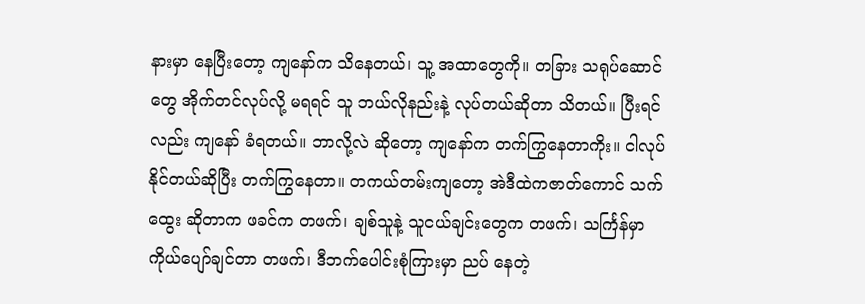နားမှာ နေပြီးတော့ ကျနော်က သိနေတယ်၊ သူ့ အထာတွေကို။ တခြား သရုပ်ဆောင် တွေ အိုက်တင်လုပ်လို့ မရရင် သူ ဘယ်လိုနည်းနဲ့ လုပ်တယ်ဆိုတာ သိတယ်။ ပြီးရင်လည်း ကျနော် ခံရတယ်။ ဘာလို့လဲ ဆိုတော့ ကျနော်က တက်ကြွနေတာကိုး။ ငါလုပ်နိုင်တယ်ဆိုပြီး တက်ကြွနေတာ။ တကယ်တမ်းကျတော့ အဲဒီထဲကဇာတ်ကောင် သက်ထွေး ဆိုတာက ဖခင်က တဖက်၊ ချစ်သူနဲ့ သူငယ်ချင်းတွေက တဖက်၊ သင်္ကြန်မှာ ကိုယ်ပျော်ချင်တာ တဖက်၊ ဒီဘက်ပေါင်းစုံကြားမှာ ညပ် နေတဲ့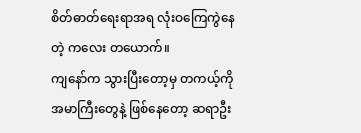စိတ်ဓာတ်ရေးရာအရ လုံးဝကြေကွဲနေတဲ့ ကလေး တယောက်။
ကျနော်က သွားပြီးတော့မှ တကယ့်ကို အမာကြီးတွေနဲ့ ဖြစ်နေတော့ ဆရာဦး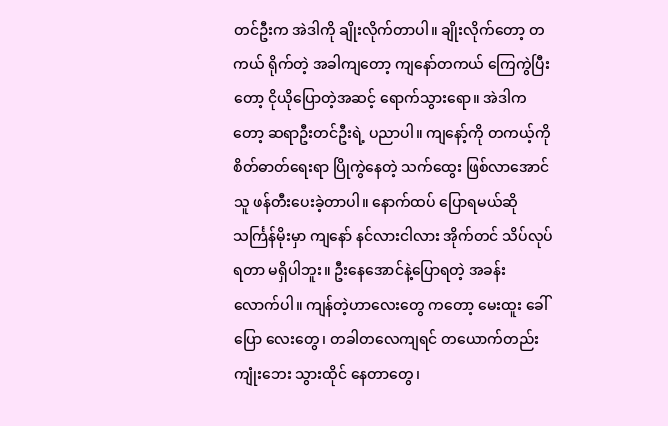တင်ဦးက အဲဒါကို ချိုးလိုက်တာပါ။ ချိုးလိုက်တော့ တကယ် ရိုက်တဲ့ အခါကျတော့ ကျနော်တကယ် ကြေကွဲပြီး တော့ ငိုယိုပြောတဲ့အဆင့် ရောက်သွားရော။ အဲဒါကတော့ ဆရာဦးတင်ဦးရဲ့ ပညာပါ။ ကျနော့်ကို တကယ့်ကို စိတ်ဓာတ်ရေးရာ ပြိုကွဲနေတဲ့ သက်ထွေး ဖြစ်လာအောင် သူ ဖန်တီးပေးခဲ့တာပါ။ နောက်ထပ် ပြောရမယ်ဆို သင်္ကြန်မိုးမှာ ကျနော် နင်လားငါလား အိုက်တင် သိပ်လုပ်ရတာ မရှိပါဘူး။ ဦးနေအောင်နဲ့ပြောရတဲ့ အခန်း လောက်ပါ။ ကျန်တဲ့ဟာလေးတွေ ကတော့ မေးထူး ခေါ်ပြော လေးတွေ၊ တခါတလေကျရင် တယောက်တည်း ကျုံးဘေး သွားထိုင် နေတာတွေ၊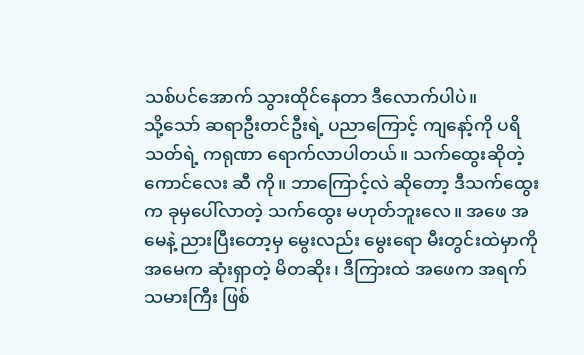သစ်ပင်အောက် သွားထိုင်နေတာ ဒီလောက်ပါပဲ။
သို့သော် ဆရာဦးတင်ဦးရဲ့ ပညာကြောင့် ကျနော့်ကို ပရိသတ်ရဲ့ ကရုဏာ ရောက်လာပါတယ်။ သက်ထွေးဆိုတဲ့ ကောင်လေး ဆီ ကို။ ဘာကြောင့်လဲ ဆိုတော့ ဒီသက်ထွေးက ခုမှပေါ်လာတဲ့ သက်ထွေး မဟုတ်ဘူးလေ။ အဖေ အမေနဲ့ ညားပြီးတော့မှ မွေးလည်း မွေးရော မီးတွင်းထဲမှာကို အမေက ဆုံးရှာတဲ့ မိတဆိုး၊ ဒီကြားထဲ အဖေက အရက်သမားကြီး ဖြစ်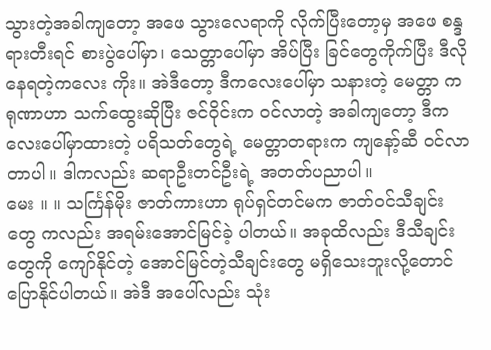သွားတဲ့အခါကျတော့ အဖေ သွားလေရာကို လိုက်ပြီးတော့မှ အဖေ စန္ဒရားတီးရင် စားပွဲပေါ်မှာ၊ သေတ္တာပေါ်မှာ အိပ်ပြီး ခြင်တွေကိုက်ပြီး ဒီလိုနေရတဲ့ကလေး ကိုး။ အဲဒီတော့ ဒီကလေးပေါ်မှာ သနားတဲ့ မေတ္တာ ကရုဏာဟာ သက်ထွေးဆိုပြီး ဇင်ဝိုင်းက ဝင်လာတဲ့ အခါကျတော့ ဒီကလေးပေါ်မှာထားတဲ့ ပရိသတ်တွေရဲ့ မေတ္တာတရားက ကျနော့်ဆီ ဝင်လာတာပါ။ ဒါကလည်း ဆရာဦးတင်ဦးရဲ့ အတတ်ပညာပါ။
မေး ။ ။ သင်္ကြန်မိုး ဇာတ်ကားဟာ ရုပ်ရှင်တင်မက ဇာတ်ဝင်သီချင်းတွေ ကလည်း အရမ်းအောင်မြင်ခဲ့ ပါတယ်။ အခုထိလည်း ဒီသီချင်းတွေကို ကျော်နိုင်တဲ့ အောင်မြင်တဲ့သီချင်းတွေ မရှိသေးဘူးလို့တောင် ပြောနိုင်ပါတယ်။ အဲဒီ အပေါ်လည်း သုံး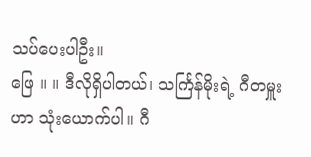သပ်ပေးပါဦး။
ဖြေ ။ ။ ဒီလိုရှိပါတယ်၊ သင်္ကြန်မိုးရဲ့ ဂီတမှူးဟာ သုံးယောက်ပါ။ ဂီ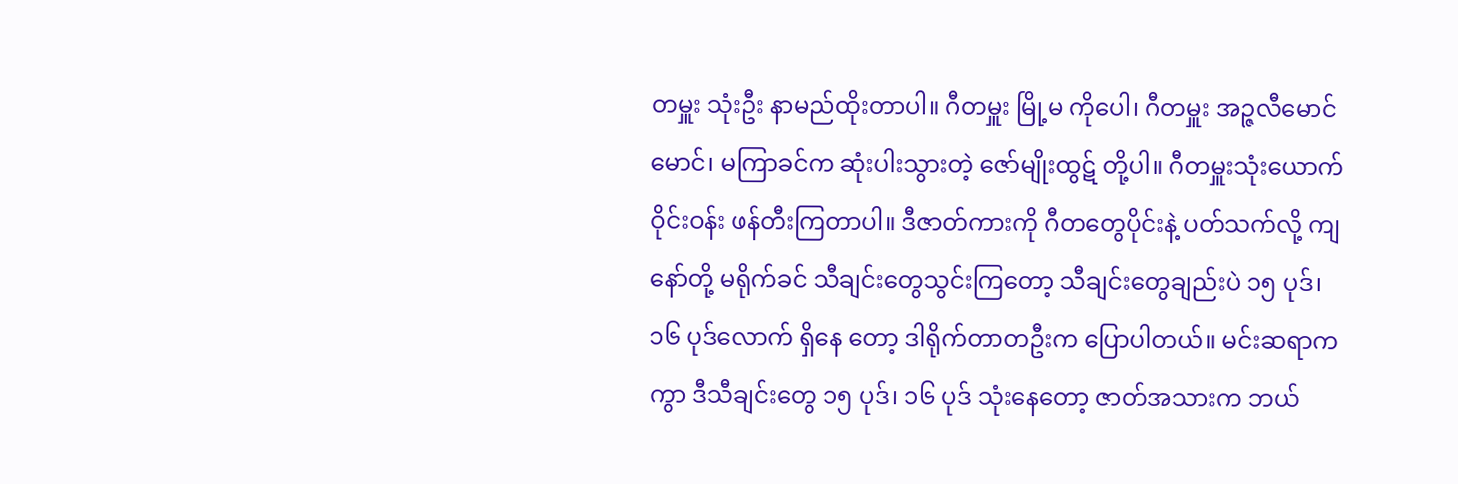တမှူး သုံးဦး နာမည်ထိုးတာပါ။ ဂီတမှူး မြို့မ ကိုပေါ၊ ဂီတမှူး အဉ္ဇလီမောင်မောင်၊ မကြာခင်က ဆုံးပါးသွားတဲ့ ဇော်မျိုးထွဋ် တို့ပါ။ ဂီတမှူးသုံးယောက် ဝိုင်းဝန်း ဖန်တီးကြတာပါ။ ဒီဇာတ်ကားကို ဂီတတွေပိုင်းနဲ့ ပတ်သက်လို့ ကျနော်တို့ မရိုက်ခင် သီချင်းတွေသွင်းကြတော့ သီချင်းတွေချည်းပဲ ၁၅ ပုဒ်၊ ၁၆ ပုဒ်လောက် ရှိနေ တော့ ဒါရိုက်တာတဦးက ပြောပါတယ်။ မင်းဆရာကကွာ ဒီသီချင်းတွေ ၁၅ ပုဒ်၊ ၁၆ ပုဒ် သုံးနေတော့ ဇာတ်အသားက ဘယ်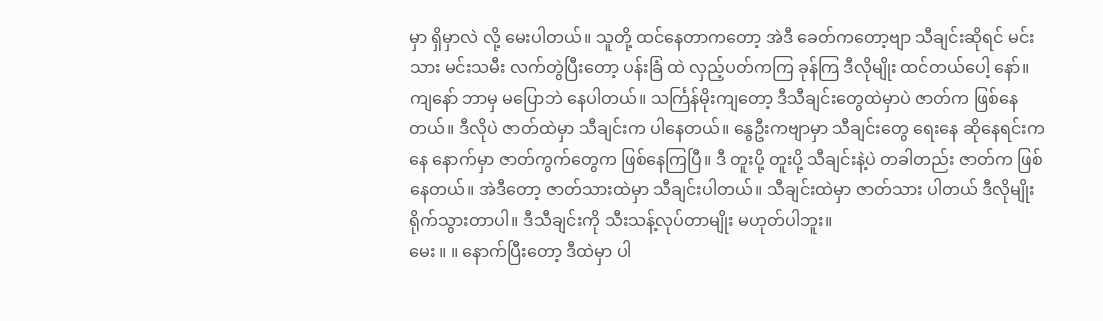မှာ ရှိမှာလဲ လို့ မေးပါတယ်။ သူတို့ ထင်နေတာကတော့ အဲဒီ ခေတ်ကတော့ဗျာ သီချင်းဆိုရင် မင်းသား မင်းသမီး လက်တွဲပြီးတော့ ပန်းခြံ ထဲ လှည့်ပတ်ကကြ ခုန်ကြ ဒီလိုမျိုး ထင်တယ်ပေါ့ နော်။ ကျနော် ဘာမှ မပြောဘဲ နေပါတယ်။ သင်္ကြန်မိုးကျတော့ ဒီသီချင်းတွေထဲမှာပဲ ဇာတ်က ဖြစ်နေတယ်။ ဒီလိုပဲ ဇာတ်ထဲမှာ သီချင်းက ပါနေတယ်။ နွေဦးကဗျာမှာ သီချင်းတွေ ရေးနေ ဆိုနေရင်းကနေ နောက်မှာ ဇာတ်ကွက်တွေက ဖြစ်နေကြပြီ။ ဒီ တူးပို့ တူးပို့ သီချင်းနဲ့ပဲ တခါတည်း ဇာတ်က ဖြစ်နေတယ်။ အဲဒီတော့ ဇာတ်သားထဲမှာ သီချင်းပါတယ်။ သီချင်းထဲမှာ ဇာတ်သား ပါတယ် ဒီလိုမျိုး ရိုက်သွားတာပါ။ ဒီသီချင်းကို သီးသန့်လုပ်တာမျိုး မဟုတ်ပါဘူး။
မေး ။ ။ နောက်ပြီးတော့ ဒီထဲမှာ ပါ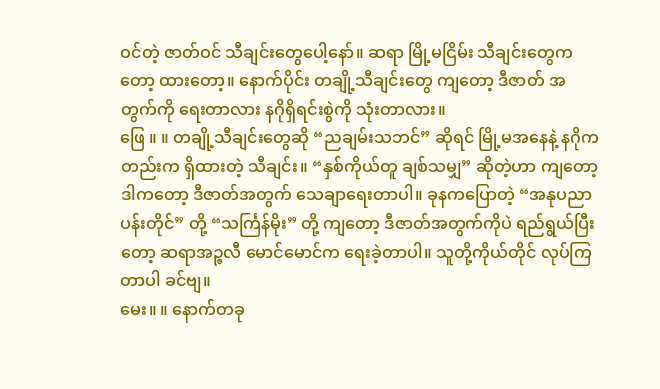ဝင်တဲ့ ဇာတ်ဝင် သီချင်းတွေပေါ့နော်။ ဆရာ မြို့မငြိမ်း သီချင်းတွေကတော့ ထားတော့။ နောက်ပိုင်း တချို့သီချင်းတွေ ကျတော့ ဒီဇာတ် အတွက်ကို ရေးတာလား နဂိုရှိရင်းစွဲကို သုံးတာလား။
ဖြေ ။ ။ တချို့သီချင်းတွေဆို “ညချမ်းသဘင်” ဆိုရင် မြို့မအနေနဲ့ နဂိုကတည်းက ရှိထားတဲ့ သီချင်း။ “နှစ်ကိုယ်တူ ချစ်သမျှ” ဆိုတဲ့ဟာ ကျတော့ ဒါကတော့ ဒီဇာတ်အတွက် သေချာရေးတာပါ။ ခုနကပြောတဲ့ “အနုပညာ ပန်းတိုင်” တို့ “သင်္ကြန်မိုး” တို့ ကျတော့ ဒီဇာတ်အတွက်ကိုပဲ ရည်ရွယ်ပြီးတော့ ဆရာအဉ္ဇလီ မောင်မောင်က ရေးခဲ့တာပါ။ သူတို့ကိုယ်တိုင် လုပ်ကြတာပါ ခင်ဗျ။
မေး။ ။ နောက်တခု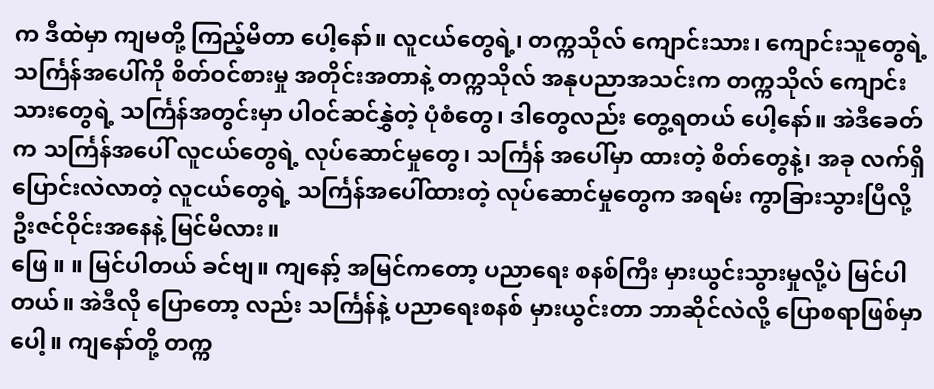က ဒီထဲမှာ ကျမတို့ ကြည့်မိတာ ပေါ့နော်။ လူငယ်တွေရဲ့၊ တက္ကသိုလ် ကျောင်းသား၊ ကျောင်းသူတွေရဲ့ သင်္ကြန်အပေါ်ကို စိတ်ဝင်စားမှု အတိုင်းအတာနဲ့ တက္ကသိုလ် အနုပညာအသင်းက တက္ကသိုလ် ကျောင်းသားတွေရဲ့ သင်္ကြန်အတွင်းမှာ ပါဝင်ဆင်နွှဲတဲ့ ပုံစံတွေ၊ ဒါတွေလည်း တွေ့ရတယ် ပေါ့နော်။ အဲဒီခေတ်က သင်္ကြန်အပေါ် လူငယ်တွေရဲ့ လုပ်ဆောင်မှုတွေ၊ သင်္ကြန် အပေါ်မှာ ထားတဲ့ စိတ်တွေနဲ့၊ အခု လက်ရှိပြောင်းလဲလာတဲ့ လူငယ်တွေရဲ့ သင်္ကြန်အပေါ်ထားတဲ့ လုပ်ဆောင်မှုတွေက အရမ်း ကွာခြားသွားပြီလို့ ဦးဇင်ဝိုင်းအနေနဲ့ မြင်မိလား။
ဖြေ ။ ။ မြင်ပါတယ် ခင်ဗျ။ ကျနော့် အမြင်ကတော့ ပညာရေး စနစ်ကြီး မှားယွင်းသွားမှုလို့ပဲ မြင်ပါတယ်။ အဲဒီလို ပြောတော့ လည်း သင်္ကြန်နဲ့ ပညာရေးစနစ် မှားယွင်းတာ ဘာဆိုင်လဲလို့ ပြောစရာဖြစ်မှာပေါ့။ ကျနော်တို့ တက္က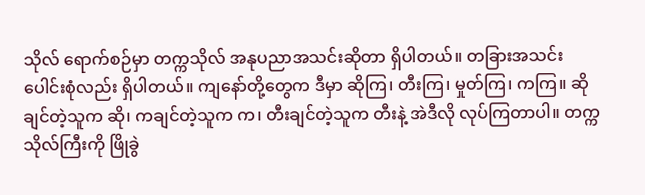သိုလ် ရောက်စဉ်မှာ တက္ကသိုလ် အနုပညာအသင်းဆိုတာ ရှိပါတယ်။ တခြားအသင်း ပေါင်းစုံလည်း ရှိပါတယ်။ ကျနော်တို့တွေက ဒီမှာ ဆိုကြ၊ တီးကြ၊ မှုတ်ကြ၊ ကကြ။ ဆိုချင်တဲ့သူက ဆို၊ ကချင်တဲ့သူက က၊ တီးချင်တဲ့သူက တီးနဲ့ အဲဒီလို လုပ်ကြတာပါ။ တက္ကသိုလ်ကြီးကို ဖြိုခွဲ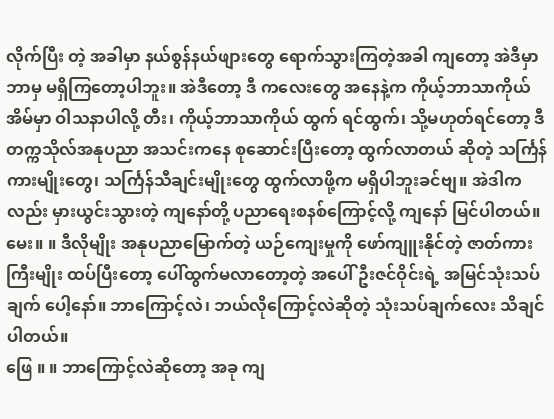လိုက်ပြီး တဲ့ အခါမှာ နယ်စွန်နယ်ဖျားတွေ ရောက်သွားကြတဲ့အခါ ကျတော့ အဲဒီမှာ ဘာမှ မရှိကြတော့ပါဘူး။ အဲဒီတော့ ဒီ ကလေးတွေ အနေနဲ့က ကိုယ့်ဘာသာကိုယ် အိမ်မှာ ဝါသနာပါလို့ တီး၊ ကိုယ့်ဘာသာကိုယ် ထွက် ရင်ထွက်၊ သို့မဟုတ်ရင်တော့ ဒီတက္ကသိုလ်အနုပညာ အသင်းကနေ စုဆောင်းပြီးတော့ ထွက်လာတယ် ဆိုတဲ့ သင်္ကြန်ကားမျိုးတွေ၊ သင်္ကြန်သီချင်းမျိုးတွေ ထွက်လာဖို့က မရှိပါဘူးခင်ဗျ။ အဲဒါကလည်း မှားယွင်းသွားတဲ့ ကျနော်တို့ ပညာရေးစနစ်ကြောင့်လို့ ကျနော် မြင်ပါတယ်။
မေး။ ။ ဒီလိုမျိုး အနုပညာမြောက်တဲ့ ယဉ်ကျေးမှုကို ဖော်ကျူးနိုင်တဲ့ ဇာတ်ကားကြီးမျိုး ထပ်ပြီးတော့ ပေါ်ထွက်မလာတော့တဲ့ အပေါ် ဦးဇင်ဝိုင်းရဲ့ အမြင်သုံးသပ်ချက် ပေါ့နော်။ ဘာကြောင့်လဲ၊ ဘယ်လိုကြောင့်လဲဆိုတဲ့ သုံးသပ်ချက်လေး သိချင်ပါတယ်။
ဖြေ ။ ။ ဘာကြောင့်လဲဆိုတော့ အခု ကျ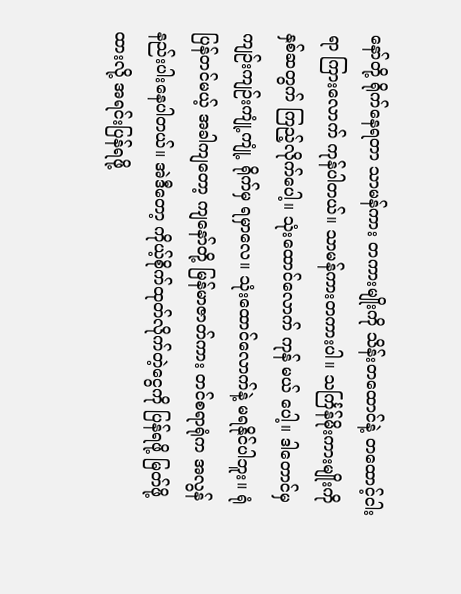နော်တို့ ရိုက်နေရတာ သာမန်ကား တကားမျိုးကို သိန်းတထောင်နဲ့ တထောင့်ငါးရာ ကြားလောက် ကုန်ပါတယ်။ သာမန်ကားတကားပါ။ သင်္ကြန်မိုးကားမျိုးကို နှစ်ဆတွက် ကြည့်လိုက်ပေါ့။ သုံးထောင်လောက် ကုန် မယ် ပေါ့။ ဒါတောင်မှ ကျဉ်းကျဉ်းကျုံ့ကျုံ့ ရိုက်မှ ရမှာလေ။ သုံးထောင်လောက်နဲ့ မရနိုင်ပါဘူး။ ရုံပြန်တင်မယ့် အခါကျတော့ ကျနော်တို့ မြန်မာဇာတ်ကား တင်စရာရုံက အလွန်နည်းပါးနေပါတယ်။ အဲဒီတော့ ကိုယ့်စိုက်ထုတ်လိုက်တဲ့ငွေကို ပြန်ရဖို့ မြတ်ဖို့ထားလို့ အရင်းပြန်ရဖို့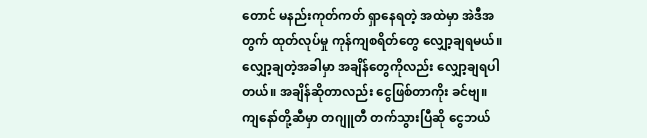တောင် မနည်းကုတ်ကတ် ရှာနေရတဲ့ အထဲမှာ အဲဒီအတွက် ထုတ်လုပ်မှု ကုန်ကျစရိတ်တွေ လျှော့ချရမယ်။ လျှော့ချတဲ့အခါမှာ အချိန်တွေကိုလည်း လျှော့ချရပါတယ်။ အချိန်ဆိုတာလည်း ငွေဖြစ်တာကိုး ခင်ဗျ။ ကျနော်တို့ဆီမှာ တဂျူတီ တက်သွားပြီဆို ငွေဘယ်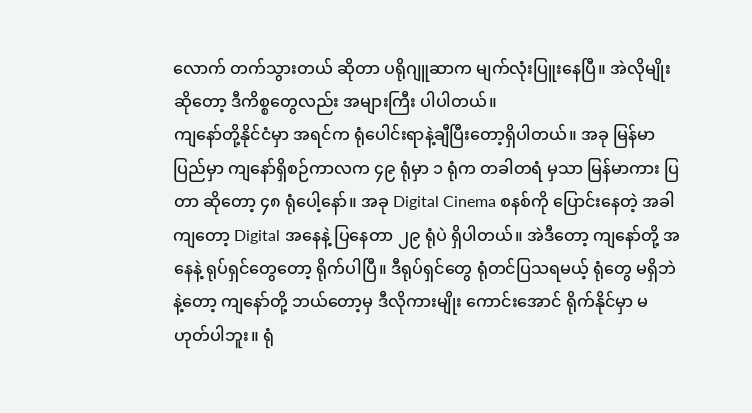လောက် တက်သွားတယ် ဆိုတာ ပရိုဂျူဆာက မျက်လုံးပြူးနေပြီ။ အဲလိုမျိုး ဆိုတော့ ဒီကိစ္စတွေလည်း အများကြီး ပါပါတယ်။
ကျနော်တို့နိုင်ငံမှာ အရင်က ရုံပေါင်းရာနဲ့ချီပြီးတော့ရှိပါတယ်။ အခု မြန်မာပြည်မှာ ကျနော်ရှိစဉ်ကာလက ၄၉ ရုံမှာ ၁ ရုံက တခါတရံ မှသာ မြန်မာကား ပြတာ ဆိုတော့ ၄၈ ရုံပေါ့နော်။ အခု Digital Cinema စနစ်ကို ပြောင်းနေတဲ့ အခါကျတော့ Digital အနေနဲ့ ပြနေတာ ၂၉ ရုံပဲ ရှိပါတယ်။ အဲဒီတော့ ကျနော်တို့ အနေနဲ့ ရုပ်ရှင်တွေတော့ ရိုက်ပါပြီ။ ဒီရုပ်ရှင်တွေ ရုံတင်ပြသရမယ့် ရုံတွေ မရှိဘဲ နဲ့တော့ ကျနော်တို့ ဘယ်တော့မှ ဒီလိုကားမျိုး ကောင်းအောင် ရိုက်နိုင်မှာ မဟုတ်ပါဘူး။ ရုံ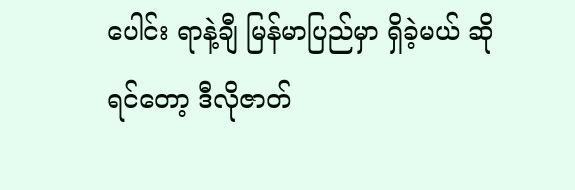ပေါင်း ရာနဲ့ချီ မြန်မာပြည်မှာ ရှိခဲ့မယ် ဆိုရင်တော့ ဒီလိုဇာတ်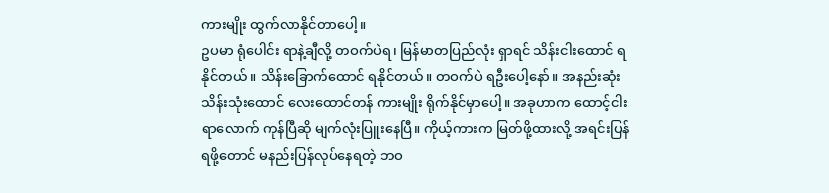ကားမျိုး ထွက်လာနိုင်တာပေါ့။
ဥပမာ ရုံပေါင်း ရာနဲ့ချီလို့ တဝက်ပဲရ၊ မြန်မာတပြည်လုံး ရှာရင် သိန်းငါးထောင် ရနိုင်တယ်။ သိန်းခြောက်ထောင် ရနိုင်တယ်။ တဝက်ပဲ ရဦးပေါ့နော်။ အနည်းဆုံး သိန်းသုံးထောင် လေးထောင်တန် ကားမျိုး ရိုက်နိုင်မှာပေါ့။ အခုဟာက ထောင့်ငါးရာလောက် ကုန်ပြီဆို မျက်လုံးပြူးနေပြီ။ ကိုယ့်ကားက မြတ်ဖို့ထားလို့ အရင်းပြန်ရဖို့တောင် မနည်းပြန်လုပ်နေရတဲ့ ဘဝ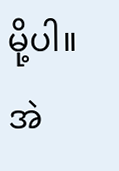မို့ပါ။ အဲ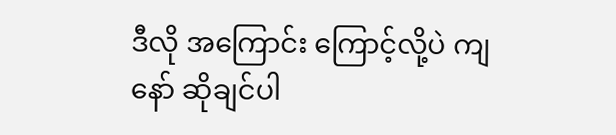ဒီလို အကြောင်း ကြောင့်လို့ပဲ ကျနော် ဆိုချင်ပါ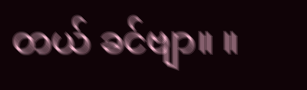တယ် ခင်ဗျာ။ ။